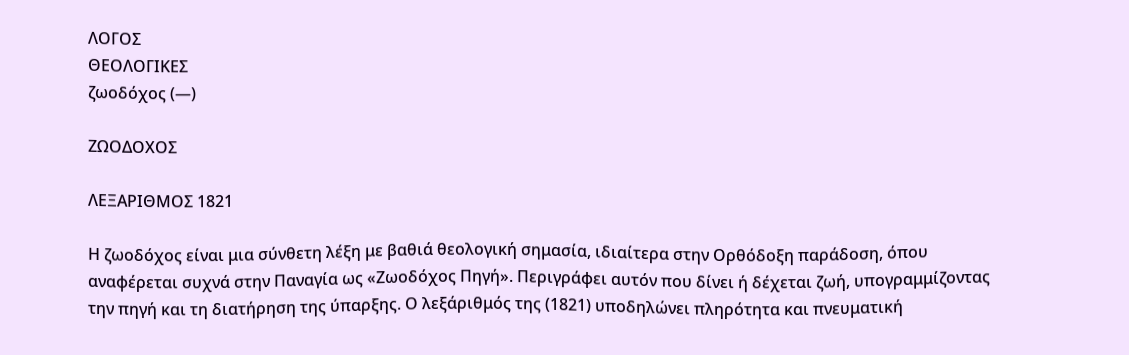ΛΟΓΟΣ
ΘΕΟΛΟΓΙΚΕΣ
ζωοδόχος (—)

ΖΩΟΔΟΧΟΣ

ΛΕΞΑΡΙΘΜΟΣ 1821

Η ζωοδόχος είναι μια σύνθετη λέξη με βαθιά θεολογική σημασία, ιδιαίτερα στην Ορθόδοξη παράδοση, όπου αναφέρεται συχνά στην Παναγία ως «Ζωοδόχος Πηγή». Περιγράφει αυτόν που δίνει ή δέχεται ζωή, υπογραμμίζοντας την πηγή και τη διατήρηση της ύπαρξης. Ο λεξάριθμός της (1821) υποδηλώνει πληρότητα και πνευματική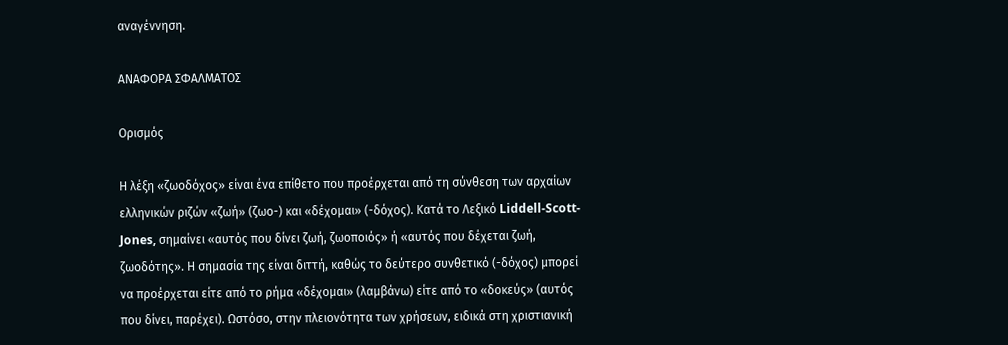αναγέννηση.

ΑΝΑΦΟΡΑ ΣΦΑΛΜΑΤΟΣ

Ορισμός

Η λέξη «ζωοδόχος» είναι ένα επίθετο που προέρχεται από τη σύνθεση των αρχαίων ελληνικών ριζών «ζωή» (ζωο-) και «δέχομαι» (-δόχος). Κατά το Λεξικό Liddell-Scott-Jones, σημαίνει «αυτός που δίνει ζωή, ζωοποιός» ή «αυτός που δέχεται ζωή, ζωοδότης». Η σημασία της είναι διττή, καθώς το δεύτερο συνθετικό (-δόχος) μπορεί να προέρχεται είτε από το ρήμα «δέχομαι» (λαμβάνω) είτε από το «δοκεύς» (αυτός που δίνει, παρέχει). Ωστόσο, στην πλειονότητα των χρήσεων, ειδικά στη χριστιανική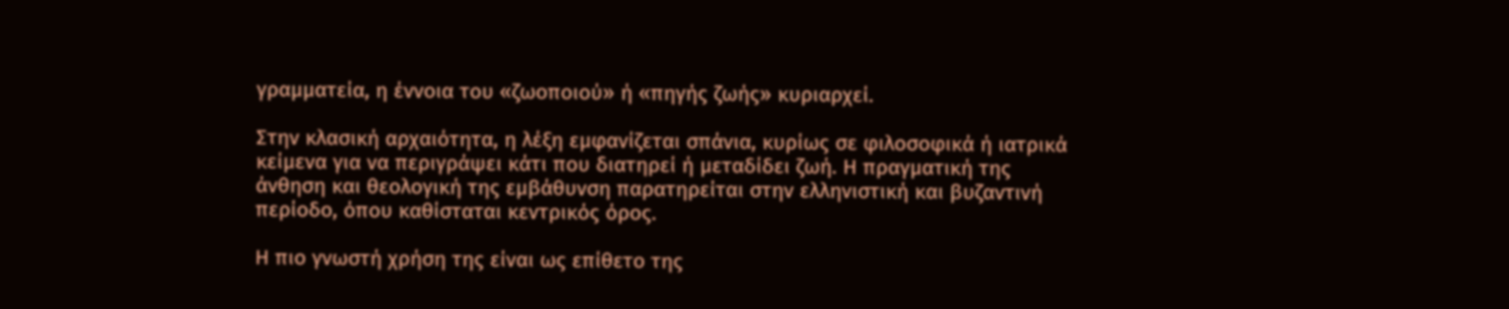γραμματεία, η έννοια του «ζωοποιού» ή «πηγής ζωής» κυριαρχεί.

Στην κλασική αρχαιότητα, η λέξη εμφανίζεται σπάνια, κυρίως σε φιλοσοφικά ή ιατρικά κείμενα για να περιγράψει κάτι που διατηρεί ή μεταδίδει ζωή. Η πραγματική της άνθηση και θεολογική της εμβάθυνση παρατηρείται στην ελληνιστική και βυζαντινή περίοδο, όπου καθίσταται κεντρικός όρος.

Η πιο γνωστή χρήση της είναι ως επίθετο της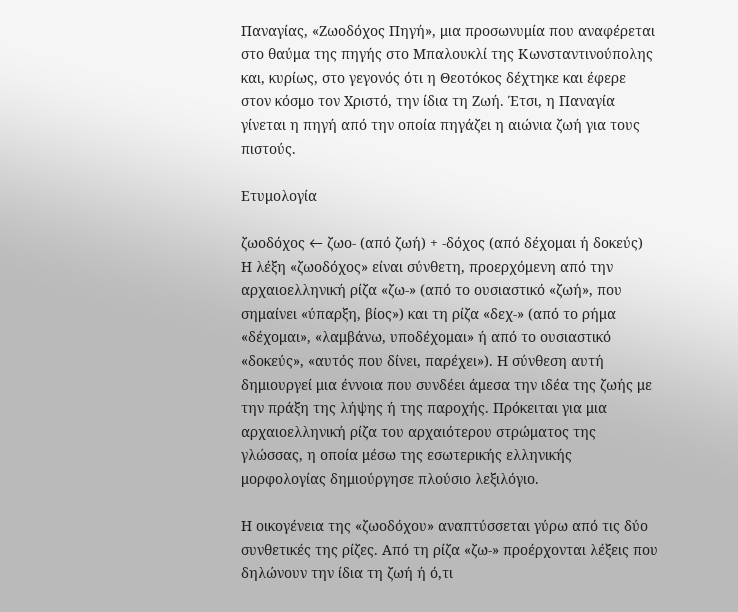Παναγίας, «Ζωοδόχος Πηγή», μια προσωνυμία που αναφέρεται στο θαύμα της πηγής στο Μπαλουκλί της Κωνσταντινούπολης και, κυρίως, στο γεγονός ότι η Θεοτόκος δέχτηκε και έφερε στον κόσμο τον Χριστό, την ίδια τη Ζωή. Έτσι, η Παναγία γίνεται η πηγή από την οποία πηγάζει η αιώνια ζωή για τους πιστούς.

Ετυμολογία

ζωοδόχος ← ζωο- (από ζωή) + -δόχος (από δέχομαι ή δοκεύς)
Η λέξη «ζωοδόχος» είναι σύνθετη, προερχόμενη από την αρχαιοελληνική ρίζα «ζω-» (από το ουσιαστικό «ζωή», που σημαίνει «ύπαρξη, βίος») και τη ρίζα «δεχ-» (από το ρήμα «δέχομαι», «λαμβάνω, υποδέχομαι» ή από το ουσιαστικό «δοκεύς», «αυτός που δίνει, παρέχει»). Η σύνθεση αυτή δημιουργεί μια έννοια που συνδέει άμεσα την ιδέα της ζωής με την πράξη της λήψης ή της παροχής. Πρόκειται για μια αρχαιοελληνική ρίζα του αρχαιότερου στρώματος της γλώσσας, η οποία μέσω της εσωτερικής ελληνικής μορφολογίας δημιούργησε πλούσιο λεξιλόγιο.

Η οικογένεια της «ζωοδόχου» αναπτύσσεται γύρω από τις δύο συνθετικές της ρίζες. Από τη ρίζα «ζω-» προέρχονται λέξεις που δηλώνουν την ίδια τη ζωή ή ό,τι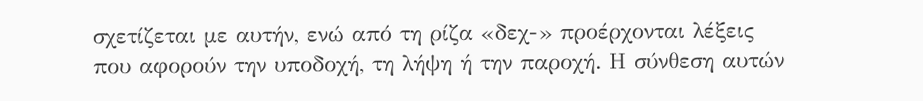σχετίζεται με αυτήν, ενώ από τη ρίζα «δεχ-» προέρχονται λέξεις που αφορούν την υποδοχή, τη λήψη ή την παροχή. Η σύνθεση αυτών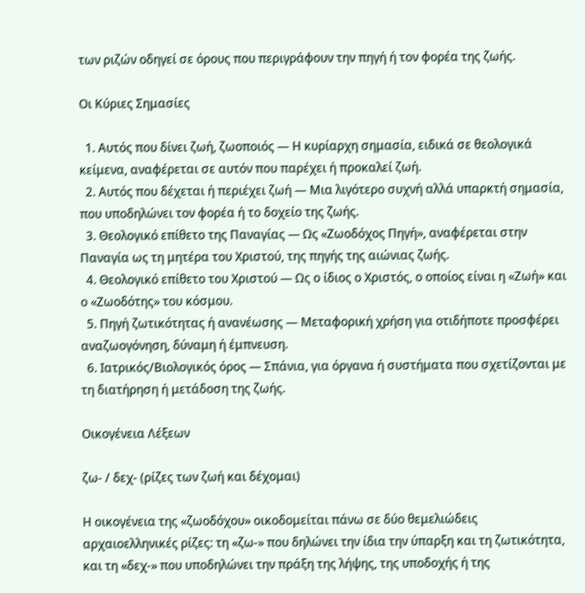των ριζών οδηγεί σε όρους που περιγράφουν την πηγή ή τον φορέα της ζωής.

Οι Κύριες Σημασίες

  1. Αυτός που δίνει ζωή, ζωοποιός — Η κυρίαρχη σημασία, ειδικά σε θεολογικά κείμενα, αναφέρεται σε αυτόν που παρέχει ή προκαλεί ζωή.
  2. Αυτός που δέχεται ή περιέχει ζωή — Μια λιγότερο συχνή αλλά υπαρκτή σημασία, που υποδηλώνει τον φορέα ή το δοχείο της ζωής.
  3. Θεολογικό επίθετο της Παναγίας — Ως «Ζωοδόχος Πηγή», αναφέρεται στην Παναγία ως τη μητέρα του Χριστού, της πηγής της αιώνιας ζωής.
  4. Θεολογικό επίθετο του Χριστού — Ως ο ίδιος ο Χριστός, ο οποίος είναι η «Ζωή» και ο «Ζωοδότης» του κόσμου.
  5. Πηγή ζωτικότητας ή ανανέωσης — Μεταφορική χρήση για οτιδήποτε προσφέρει αναζωογόνηση, δύναμη ή έμπνευση.
  6. Ιατρικός/Βιολογικός όρος — Σπάνια, για όργανα ή συστήματα που σχετίζονται με τη διατήρηση ή μετάδοση της ζωής.

Οικογένεια Λέξεων

ζω- / δεχ- (ρίζες των ζωή και δέχομαι)

Η οικογένεια της «ζωοδόχου» οικοδομείται πάνω σε δύο θεμελιώδεις αρχαιοελληνικές ρίζες: τη «ζω-» που δηλώνει την ίδια την ύπαρξη και τη ζωτικότητα, και τη «δεχ-» που υποδηλώνει την πράξη της λήψης, της υποδοχής ή της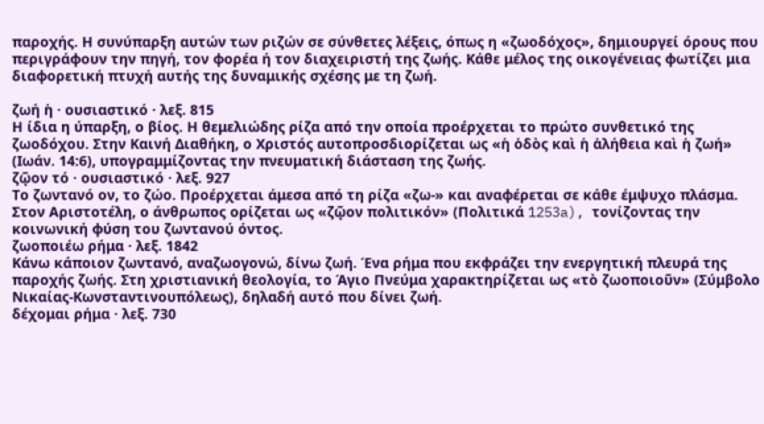παροχής. Η συνύπαρξη αυτών των ριζών σε σύνθετες λέξεις, όπως η «ζωοδόχος», δημιουργεί όρους που περιγράφουν την πηγή, τον φορέα ή τον διαχειριστή της ζωής. Κάθε μέλος της οικογένειας φωτίζει μια διαφορετική πτυχή αυτής της δυναμικής σχέσης με τη ζωή.

ζωή ἡ · ουσιαστικό · λεξ. 815
Η ίδια η ύπαρξη, ο βίος. Η θεμελιώδης ρίζα από την οποία προέρχεται το πρώτο συνθετικό της ζωοδόχου. Στην Καινή Διαθήκη, ο Χριστός αυτοπροσδιορίζεται ως «ἡ ὁδὸς καὶ ἡ ἀλήθεια καὶ ἡ ζωή» (Ιωάν. 14:6), υπογραμμίζοντας την πνευματική διάσταση της ζωής.
ζῷον τό · ουσιαστικό · λεξ. 927
Το ζωντανό ον, το ζώο. Προέρχεται άμεσα από τη ρίζα «ζω-» και αναφέρεται σε κάθε έμψυχο πλάσμα. Στον Αριστοτέλη, ο άνθρωπος ορίζεται ως «ζῷον πολιτικόν» (Πολιτικά 1253a), τονίζοντας την κοινωνική φύση του ζωντανού όντος.
ζωοποιέω ρήμα · λεξ. 1842
Κάνω κάποιον ζωντανό, αναζωογονώ, δίνω ζωή. Ένα ρήμα που εκφράζει την ενεργητική πλευρά της παροχής ζωής. Στη χριστιανική θεολογία, το Άγιο Πνεύμα χαρακτηρίζεται ως «τὸ ζωοποιοῦν» (Σύμβολο Νικαίας-Κωνσταντινουπόλεως), δηλαδή αυτό που δίνει ζωή.
δέχομαι ρήμα · λεξ. 730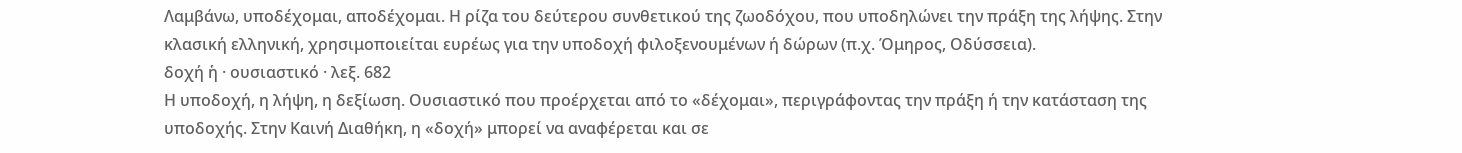Λαμβάνω, υποδέχομαι, αποδέχομαι. Η ρίζα του δεύτερου συνθετικού της ζωοδόχου, που υποδηλώνει την πράξη της λήψης. Στην κλασική ελληνική, χρησιμοποιείται ευρέως για την υποδοχή φιλοξενουμένων ή δώρων (π.χ. Όμηρος, Οδύσσεια).
δοχή ἡ · ουσιαστικό · λεξ. 682
Η υποδοχή, η λήψη, η δεξίωση. Ουσιαστικό που προέρχεται από το «δέχομαι», περιγράφοντας την πράξη ή την κατάσταση της υποδοχής. Στην Καινή Διαθήκη, η «δοχή» μπορεί να αναφέρεται και σε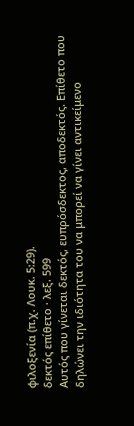φιλοξενία (π.χ. Λουκ. 5:29).
δεκτός επίθετο · λεξ. 599
Αυτός που γίνεται δεκτός, ευπρόσδεκτος, αποδεκτός. Επίθετο που δηλώνει την ιδιότητα του να μπορεί να γίνει αντικείμενο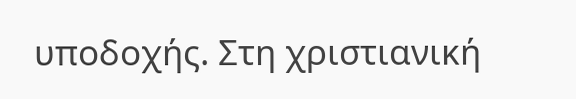υποδοχής. Στη χριστιανική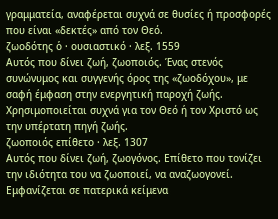γραμματεία, αναφέρεται συχνά σε θυσίες ή προσφορές που είναι «δεκτές» από τον Θεό.
ζωοδότης ὁ · ουσιαστικό · λεξ. 1559
Αυτός που δίνει ζωή, ζωοποιός. Ένας στενός συνώνυμος και συγγενής όρος της «ζωοδόχου», με σαφή έμφαση στην ενεργητική παροχή ζωής. Χρησιμοποιείται συχνά για τον Θεό ή τον Χριστό ως την υπέρτατη πηγή ζωής.
ζωοποιός επίθετο · λεξ. 1307
Αυτός που δίνει ζωή, ζωογόνος. Επίθετο που τονίζει την ιδιότητα του να ζωοποιεί, να αναζωογονεί. Εμφανίζεται σε πατερικά κείμενα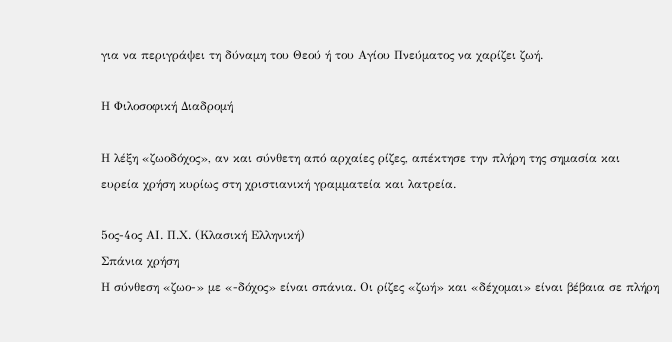για να περιγράψει τη δύναμη του Θεού ή του Αγίου Πνεύματος να χαρίζει ζωή.

Η Φιλοσοφική Διαδρομή

Η λέξη «ζωοδόχος», αν και σύνθετη από αρχαίες ρίζες, απέκτησε την πλήρη της σημασία και ευρεία χρήση κυρίως στη χριστιανική γραμματεία και λατρεία.

5ος-4ος ΑΙ. Π.Χ. (Κλασική Ελληνική)
Σπάνια χρήση
Η σύνθεση «ζωο-» με «-δόχος» είναι σπάνια. Οι ρίζες «ζωή» και «δέχομαι» είναι βέβαια σε πλήρη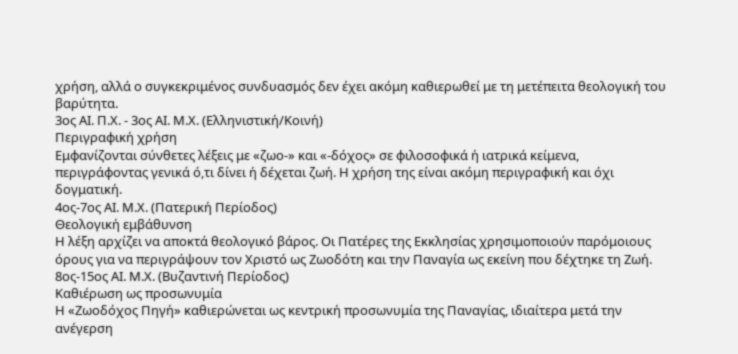χρήση, αλλά ο συγκεκριμένος συνδυασμός δεν έχει ακόμη καθιερωθεί με τη μετέπειτα θεολογική του βαρύτητα.
3ος ΑΙ. Π.Χ. - 3ος ΑΙ. Μ.Χ. (Ελληνιστική/Κοινή)
Περιγραφική χρήση
Εμφανίζονται σύνθετες λέξεις με «ζωο-» και «-δόχος» σε φιλοσοφικά ή ιατρικά κείμενα, περιγράφοντας γενικά ό,τι δίνει ή δέχεται ζωή. Η χρήση της είναι ακόμη περιγραφική και όχι δογματική.
4ος-7ος ΑΙ. Μ.Χ. (Πατερική Περίοδος)
Θεολογική εμβάθυνση
Η λέξη αρχίζει να αποκτά θεολογικό βάρος. Οι Πατέρες της Εκκλησίας χρησιμοποιούν παρόμοιους όρους για να περιγράψουν τον Χριστό ως Ζωοδότη και την Παναγία ως εκείνη που δέχτηκε τη Ζωή.
8ος-15ος ΑΙ. Μ.Χ. (Βυζαντινή Περίοδος)
Καθιέρωση ως προσωνυμία
Η «Ζωοδόχος Πηγή» καθιερώνεται ως κεντρική προσωνυμία της Παναγίας, ιδιαίτερα μετά την ανέγερση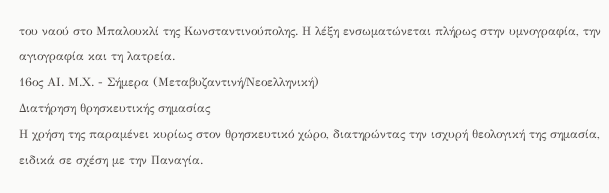του ναού στο Μπαλουκλί της Κωνσταντινούπολης. Η λέξη ενσωματώνεται πλήρως στην υμνογραφία, την αγιογραφία και τη λατρεία.
16ος ΑΙ. Μ.Χ. - Σήμερα (Μεταβυζαντινή/Νεοελληνική)
Διατήρηση θρησκευτικής σημασίας
Η χρήση της παραμένει κυρίως στον θρησκευτικό χώρο, διατηρώντας την ισχυρή θεολογική της σημασία, ειδικά σε σχέση με την Παναγία.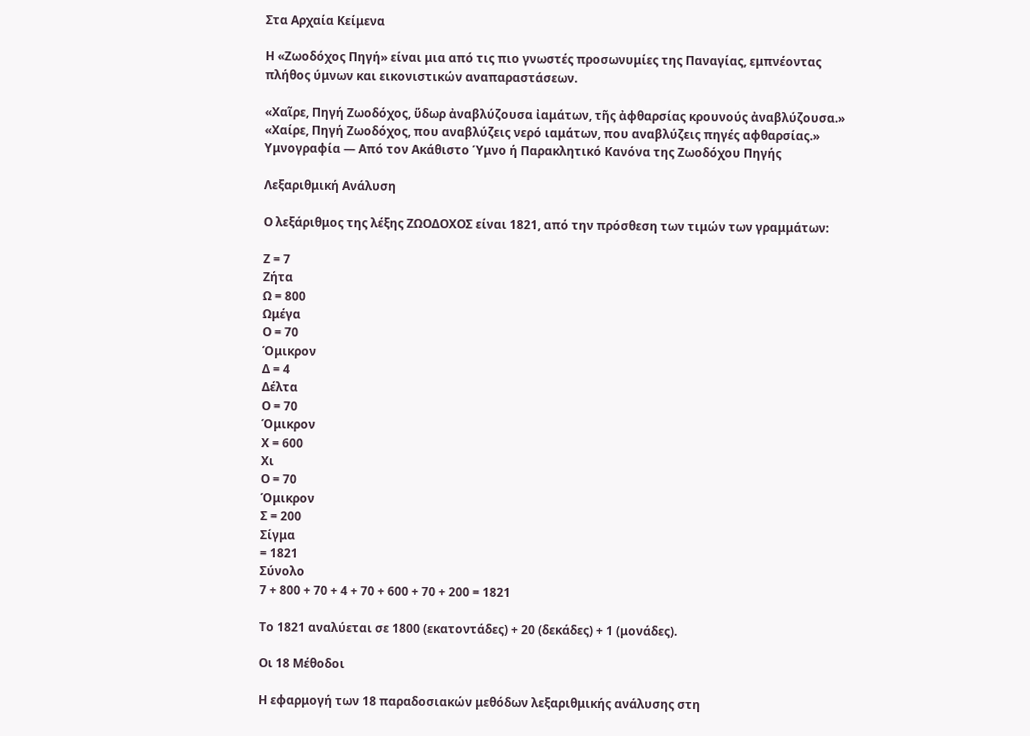Στα Αρχαία Κείμενα

Η «Ζωοδόχος Πηγή» είναι μια από τις πιο γνωστές προσωνυμίες της Παναγίας, εμπνέοντας πλήθος ύμνων και εικονιστικών αναπαραστάσεων.

«Χαῖρε, Πηγή Ζωοδόχος, ὕδωρ ἀναβλύζουσα ἰαμάτων, τῆς ἀφθαρσίας κρουνούς ἀναβλύζουσα.»
«Χαίρε, Πηγή Ζωοδόχος, που αναβλύζεις νερό ιαμάτων, που αναβλύζεις πηγές αφθαρσίας.»
Υμνογραφία — Από τον Ακάθιστο Ύμνο ή Παρακλητικό Κανόνα της Ζωοδόχου Πηγής

Λεξαριθμική Ανάλυση

Ο λεξάριθμος της λέξης ΖΩΟΔΟΧΟΣ είναι 1821, από την πρόσθεση των τιμών των γραμμάτων:

Ζ = 7
Ζήτα
Ω = 800
Ωμέγα
Ο = 70
Όμικρον
Δ = 4
Δέλτα
Ο = 70
Όμικρον
Χ = 600
Χι
Ο = 70
Όμικρον
Σ = 200
Σίγμα
= 1821
Σύνολο
7 + 800 + 70 + 4 + 70 + 600 + 70 + 200 = 1821

Το 1821 αναλύεται σε 1800 (εκατοντάδες) + 20 (δεκάδες) + 1 (μονάδες).

Οι 18 Μέθοδοι

Η εφαρμογή των 18 παραδοσιακών μεθόδων λεξαριθμικής ανάλυσης στη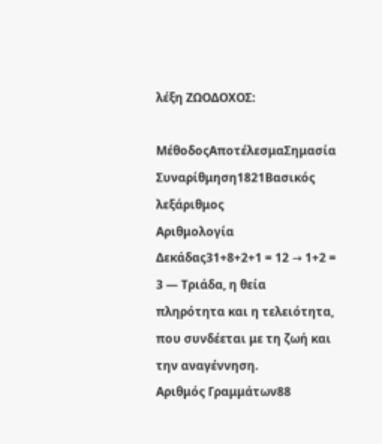λέξη ΖΩΟΔΟΧΟΣ:

ΜέθοδοςΑποτέλεσμαΣημασία
Συναρίθμηση1821Βασικός λεξάριθμος
Αριθμολογία Δεκάδας31+8+2+1 = 12 → 1+2 = 3 — Τριάδα, η θεία πληρότητα και η τελειότητα, που συνδέεται με τη ζωή και την αναγέννηση.
Αριθμός Γραμμάτων88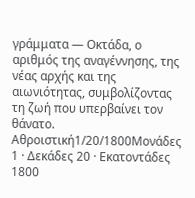γράμματα — Οκτάδα, ο αριθμός της αναγέννησης, της νέας αρχής και της αιωνιότητας, συμβολίζοντας τη ζωή που υπερβαίνει τον θάνατο.
Αθροιστική1/20/1800Μονάδες 1 · Δεκάδες 20 · Εκατοντάδες 1800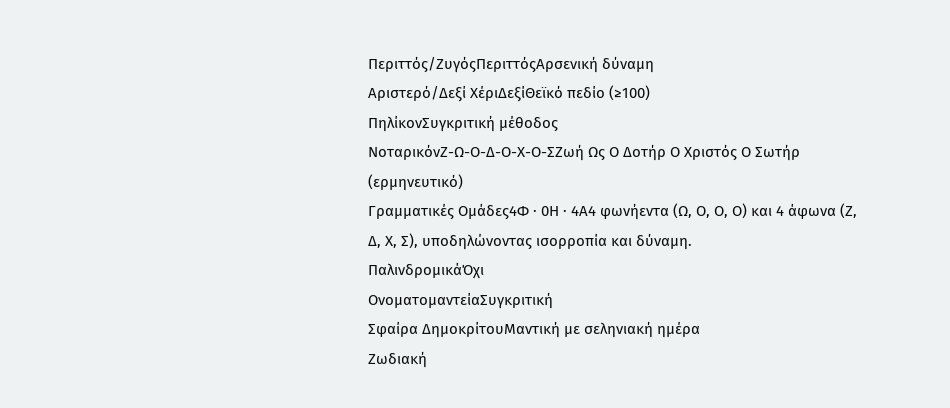Περιττός/ΖυγόςΠεριττόςΑρσενική δύναμη
Αριστερό/Δεξί ΧέριΔεξίΘεϊκό πεδίο (≥100)
ΠηλίκονΣυγκριτική μέθοδος
ΝοταρικόνΖ-Ω-Ο-Δ-Ο-Χ-Ο-ΣΖωή Ως Ο Δοτήρ Ο Χριστός Ο Σωτήρ (ερμηνευτικό)
Γραμματικές Ομάδες4Φ · 0Η · 4Α4 φωνήεντα (Ω, Ο, Ο, Ο) και 4 άφωνα (Ζ, Δ, Χ, Σ), υποδηλώνοντας ισορροπία και δύναμη.
ΠαλινδρομικάΌχι
ΟνοματομαντείαΣυγκριτική
Σφαίρα ΔημοκρίτουΜαντική με σεληνιακή ημέρα
Ζωδιακή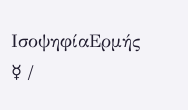ΙσοψηφίαΕρμής ☿ /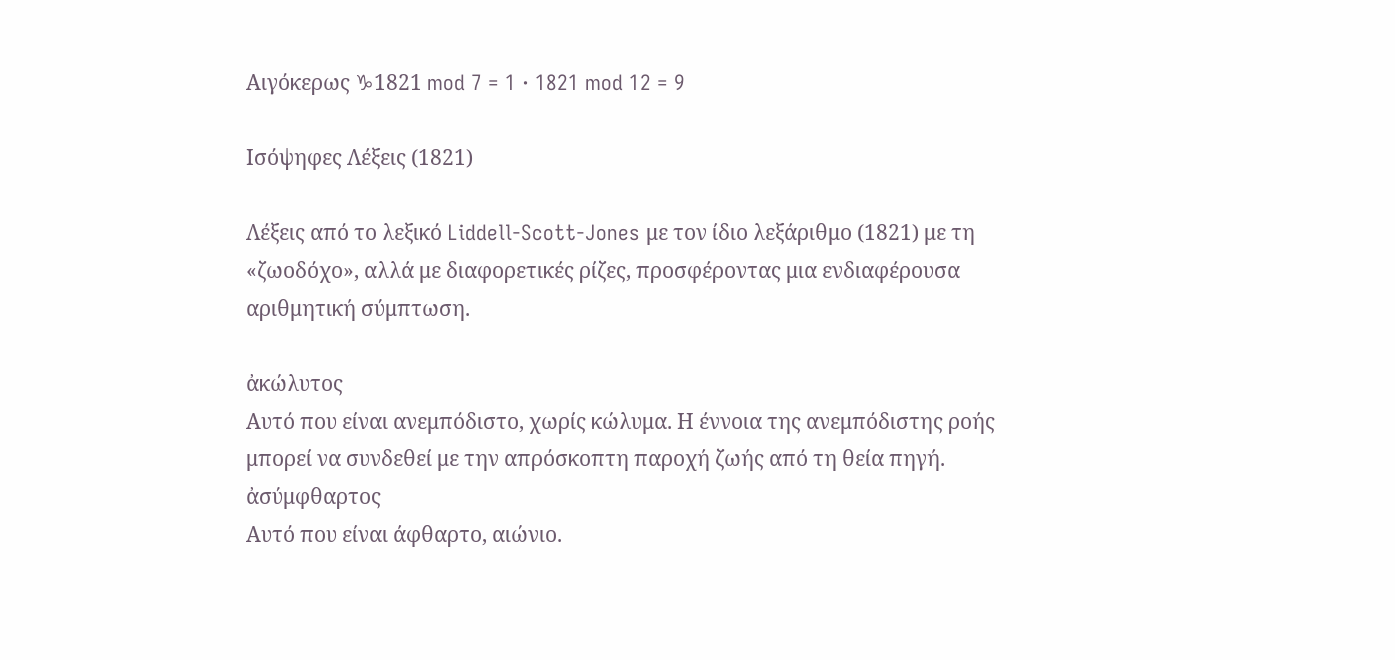Αιγόκερως ♑1821 mod 7 = 1 · 1821 mod 12 = 9

Ισόψηφες Λέξεις (1821)

Λέξεις από το λεξικό Liddell-Scott-Jones με τον ίδιο λεξάριθμο (1821) με τη «ζωοδόχο», αλλά με διαφορετικές ρίζες, προσφέροντας μια ενδιαφέρουσα αριθμητική σύμπτωση.

ἀκώλυτος
Αυτό που είναι ανεμπόδιστο, χωρίς κώλυμα. Η έννοια της ανεμπόδιστης ροής μπορεί να συνδεθεί με την απρόσκοπτη παροχή ζωής από τη θεία πηγή.
ἀσύμφθαρτος
Αυτό που είναι άφθαρτο, αιώνιο.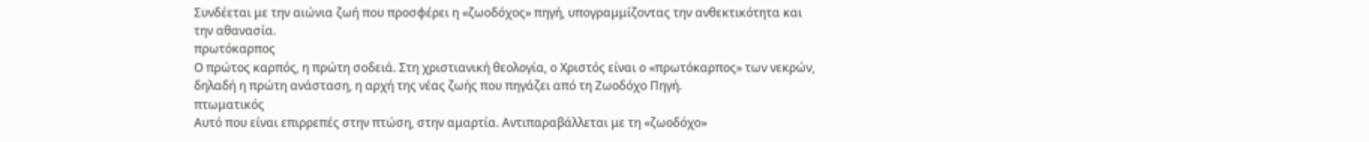Συνδέεται με την αιώνια ζωή που προσφέρει η «ζωοδόχος» πηγή, υπογραμμίζοντας την ανθεκτικότητα και την αθανασία.
πρωτόκαρπος
Ο πρώτος καρπός, η πρώτη σοδειά. Στη χριστιανική θεολογία, ο Χριστός είναι ο «πρωτόκαρπος» των νεκρών, δηλαδή η πρώτη ανάσταση, η αρχή της νέας ζωής που πηγάζει από τη Ζωοδόχο Πηγή.
πτωματικός
Αυτό που είναι επιρρεπές στην πτώση, στην αμαρτία. Αντιπαραβάλλεται με τη «ζωοδόχο»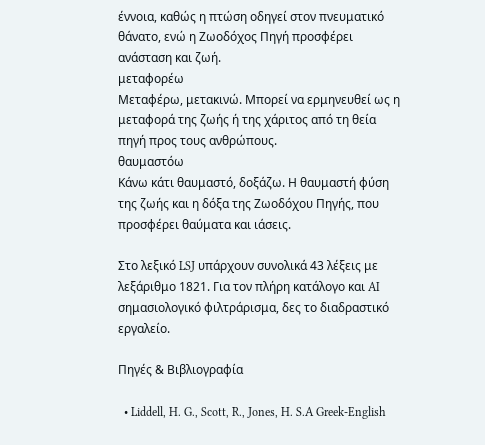έννοια, καθώς η πτώση οδηγεί στον πνευματικό θάνατο, ενώ η Ζωοδόχος Πηγή προσφέρει ανάσταση και ζωή.
μεταφορέω
Μεταφέρω, μετακινώ. Μπορεί να ερμηνευθεί ως η μεταφορά της ζωής ή της χάριτος από τη θεία πηγή προς τους ανθρώπους.
θαυμαστόω
Κάνω κάτι θαυμαστό, δοξάζω. Η θαυμαστή φύση της ζωής και η δόξα της Ζωοδόχου Πηγής, που προσφέρει θαύματα και ιάσεις.

Στο λεξικό LSJ υπάρχουν συνολικά 43 λέξεις με λεξάριθμο 1821. Για τον πλήρη κατάλογο και AI σημασιολογικό φιλτράρισμα, δες το διαδραστικό εργαλείο.

Πηγές & Βιβλιογραφία

  • Liddell, H. G., Scott, R., Jones, H. S.A Greek-English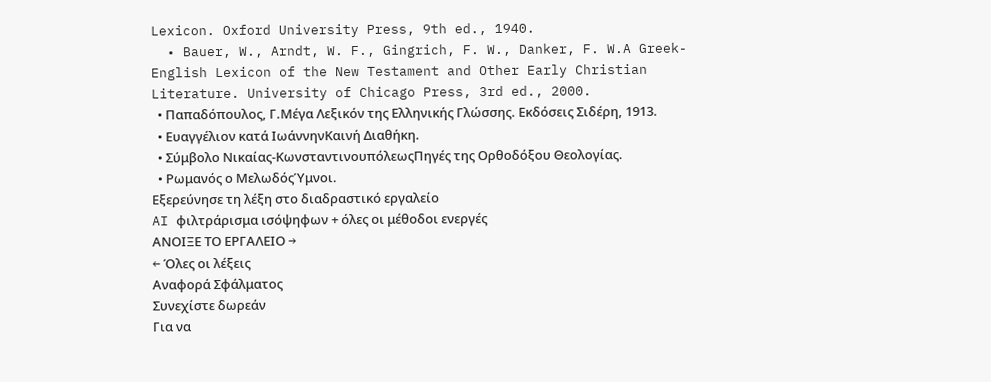Lexicon. Oxford University Press, 9th ed., 1940.
  • Bauer, W., Arndt, W. F., Gingrich, F. W., Danker, F. W.A Greek-English Lexicon of the New Testament and Other Early Christian Literature. University of Chicago Press, 3rd ed., 2000.
  • Παπαδόπουλος, Γ.Μέγα Λεξικόν της Ελληνικής Γλώσσης. Εκδόσεις Σιδέρη, 1913.
  • Ευαγγέλιον κατά ΙωάννηνΚαινή Διαθήκη.
  • Σύμβολο Νικαίας-ΚωνσταντινουπόλεωςΠηγές της Ορθοδόξου Θεολογίας.
  • Ρωμανός ο ΜελωδόςΎμνοι.
Εξερεύνησε τη λέξη στο διαδραστικό εργαλείο
AI φιλτράρισμα ισόψηφων + όλες οι μέθοδοι ενεργές
ΑΝΟΙΞΕ ΤΟ ΕΡΓΑΛΕΙΟ →
← Όλες οι λέξεις
Αναφορά Σφάλματος
Συνεχίστε δωρεάν
Για να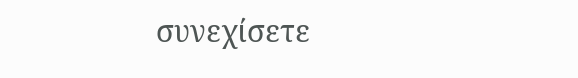συνεχίσετε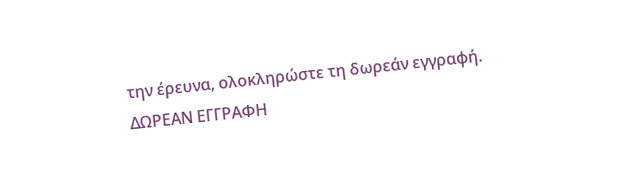την έρευνα, ολοκληρώστε τη δωρεάν εγγραφή.
ΔΩΡΕΑΝ ΕΓΓΡΑΦΗ